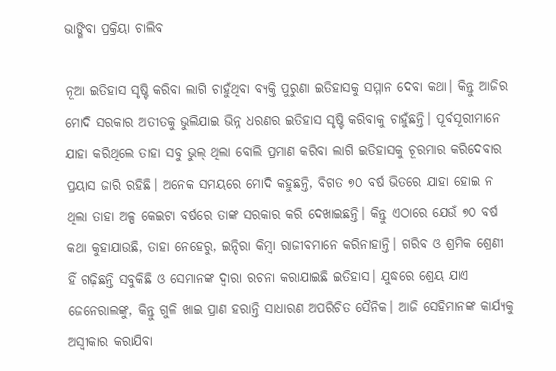ଭାଙ୍ଗିବା ପ୍ରକ୍ରିୟା ଚାଲିବ

ନୂଆ ଇତିହାସ ସୃଷ୍ଟି କରିବା ଲାଗି ଚାହୁଁଥିବା ବ୍ୟକ୍ତି ପୁରୁଣା ଇତିହାସକୁ ସମ୍ମାନ ଦେବା କଥା। କିନ୍ତୁ ଆଜିର ମୋଦି ସରକାର ଅତୀତକୁ ଭୁଲିଯାଇ ଭିନ୍ନ ଧରଣର ଇତିହାସ ସୃଷ୍ଟି କରିବାକୁ ଚାହୁଁଛନ୍ତି। ପୂର୍ବସୂରୀମାନେ ଯାହା କରିଥିଲେ ତାହା ସବୁ ଭୁଲ୍‌ ଥିଲା ବୋଲି ପ୍ରମାଣ କରିବା ଲାଗି ଇତିହାସକୁ ଚୂରମାର କରିଦେବାର ପ୍ରୟାସ ଜାରି ରହିଛି। ଅନେକ ସମୟରେ ମୋଦି କହୁଛନ୍ତି, ବିଗତ ୭୦ ବର୍ଷ ଭିତରେ ଯାହା ହୋଇ ନ ଥିଲା ତାହା ଅଳ୍ପ କେଇଟା ବର୍ଷରେ ତାଙ୍କ ସରକାର କରି ଦେଖାଇଛନ୍ତି। କିନ୍ତୁ ଏଠାରେ ଯେଉଁ ୭୦ ବର୍ଷ କଥା କୁହାଯାଉଛି, ତାହା ନେହେରୁ, ଇନ୍ଦିରା କିମ୍ବା ରାଜୀବମାନେ କରିନାହାନ୍ତି। ଗରିବ ଓ ଶ୍ରମିକ ଶ୍ରେଣୀ ହିଁ ଗଢ଼ିଛନ୍ତି ସବୁକିଛି ଓ ସେମାନଙ୍କ ଦ୍ୱାରା ରଚନା କରାଯାଇଛି ଇତିହାସ। ଯୁଦ୍ଧରେ ଶ୍ରେୟ ଯାଏ ଜେନେରାଲଙ୍କୁ, କିନ୍ତୁ ଗୁଳି ଖାଇ ପ୍ରାଣ ହରାନ୍ତି ସାଧାରଣ ଅପରିଚିତ ସୈନିକ। ଆଜି ସେହିମାନଙ୍କ କାର୍ଯ୍ୟକୁ ଅସ୍ବୀକାର କରାଯିବା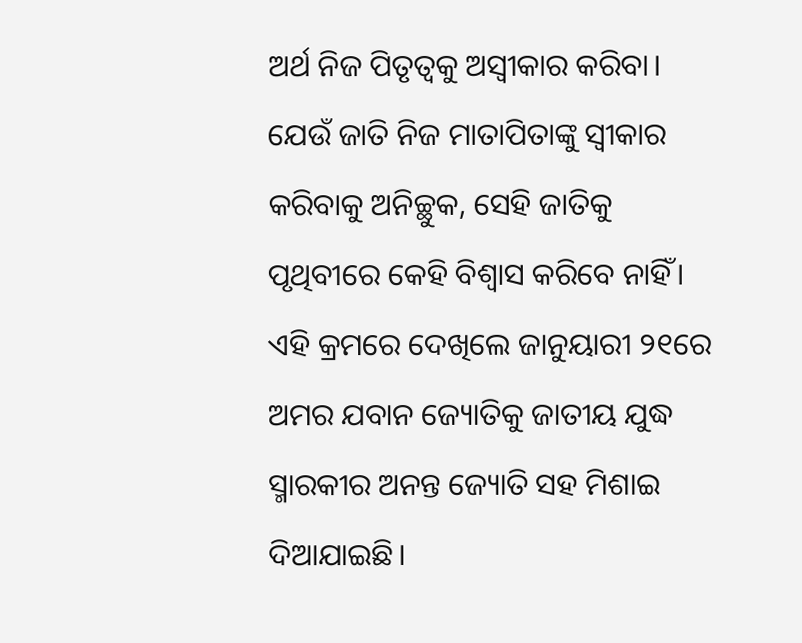ଅର୍ଥ ନିଜ ପିତୃତ୍ୱକୁ ଅସ୍ବୀକାର କରିବା। ଯେଉଁ ଜାତି ନିଜ ମାତାପିତାଙ୍କୁ ସ୍ବୀକାର କରିବାକୁ ଅନିଚ୍ଛୁକ, ସେହି ଜାତିକୁ ପୃଥିବୀରେ କେହି ବିଶ୍ୱାସ କରିବେ ନାହିଁ। ଏହି କ୍ରମରେ ଦେଖିଲେ ଜାନୁୟାରୀ ୨୧ରେ ଅମର ଯବାନ ଜ୍ୟୋତିକୁ ଜାତୀୟ ଯୁଦ୍ଧ ସ୍ମାରକୀର ଅନନ୍ତ ଜ୍ୟୋତି ସହ ମିଶାଇ ଦିଆଯାଇଛି।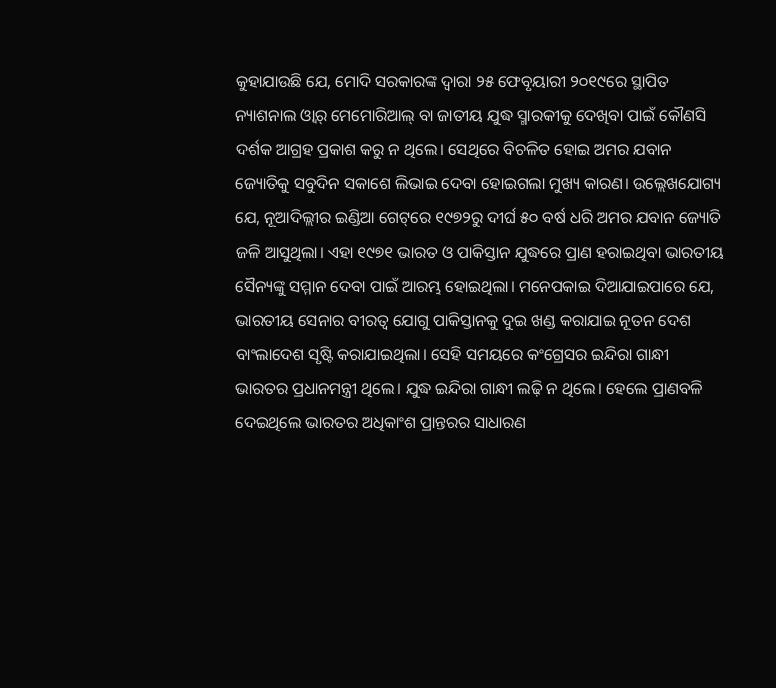କୁହାଯାଉଛି ଯେ, ମୋଦି ସରକାରଙ୍କ ଦ୍ୱାରା ୨୫ ଫେବୃୟାରୀ ୨୦୧୯ରେ ସ୍ଥାପିତ ନ୍ୟାଶନାଲ ଓ୍ବାର୍‌ ମେମୋରିଆଲ୍‌ ବା ଜାତୀୟ ଯୁଦ୍ଧ ସ୍ମାରକୀକୁ ଦେଖିବା ପାଇଁ କୌଣସି ଦର୍ଶକ ଆଗ୍ରହ ପ୍ରକାଶ କରୁ ନ ଥିଲେ। ସେଥିରେ ବିଚଳିତ ହୋଇ ଅମର ଯବାନ ଜ୍ୟୋତିକୁ ସବୁଦିନ ସକାଶେ ଲିଭାଇ ଦେବା ହୋଇଗଲା ମୁଖ୍ୟ କାରଣ। ଉଲ୍ଲେଖଯୋଗ୍ୟ ଯେ, ନୂଆଦିଲ୍ଲୀର ଇଣ୍ଡିଆ ଗେଟ୍‌ରେ ୧୯୭୨ରୁ ଦୀର୍ଘ ୫୦ ବର୍ଷ ଧରି ଅମର ଯବାନ ଜ୍ୟୋତି ଜଳି ଆସୁଥିଲା। ଏହା ୧୯୭୧ ଭାରତ ଓ ପାକିସ୍ତାନ ଯୁଦ୍ଧରେ ପ୍ରାଣ ହରାଇଥିବା ଭାରତୀୟ ସୈନ୍ୟଙ୍କୁ ସମ୍ମାନ ଦେବା ପାଇଁ ଆରମ୍ଭ ହୋଇଥିଲା। ମନେପକାଇ ଦିଆଯାଇପାରେ ଯେ, ଭାରତୀୟ ସେନାର ବୀରତ୍ୱ ଯୋଗୁ ପାକିସ୍ତାନକୁ ଦୁଇ ଖଣ୍ଡ କରାଯାଇ ନୂତନ ଦେଶ ବାଂଲାଦେଶ ସୃଷ୍ଟି କରାଯାଇଥିଲା। ସେହି ସମୟରେ କଂଗ୍ରେସର ଇନ୍ଦିରା ଗାନ୍ଧୀ ଭାରତର ପ୍ରଧାନମନ୍ତ୍ରୀ ଥିଲେ। ଯୁଦ୍ଧ ଇନ୍ଦିରା ଗାନ୍ଧୀ ଲଢ଼ି ନ ଥିଲେ। ହେଲେ ପ୍ରାଣବଳି ଦେଇଥିଲେ ଭାରତର ଅଧିକାଂଶ ପ୍ରାନ୍ତରର ସାଧାରଣ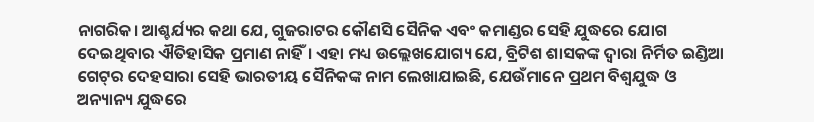ନାଗରିକ। ଆଶ୍ଚର୍ଯ୍ୟର କଥା ଯେ, ଗୁଜରାଟର କୌଣସି ସୈନିକ ଏବଂ କମାଣ୍ଡର ସେହି ଯୁଦ୍ଧରେ ଯୋଗ ଦେଇଥିବାର ଐତିହାସିକ ପ୍ରମାଣ ନାହିଁ। ଏହା ମଧ୍ୟ ଉଲ୍ଲେଖଯୋଗ୍ୟ ଯେ, ବ୍ରିଟିଶ ଶାସକଙ୍କ ଦ୍ୱାରା ନିର୍ମିତ ଇଣ୍ଡିଆ ଗେଟ୍‌ର ଦେହସାରା ସେହି ଭାରତୀୟ ସୈନିକଙ୍କ ନାମ ଲେଖାଯାଇଛି, ଯେଉଁମାନେ ପ୍ରଥମ ବିଶ୍ୱଯୁଦ୍ଧ ଓ ଅନ୍ୟାନ୍ୟ ଯୁଦ୍ଧରେ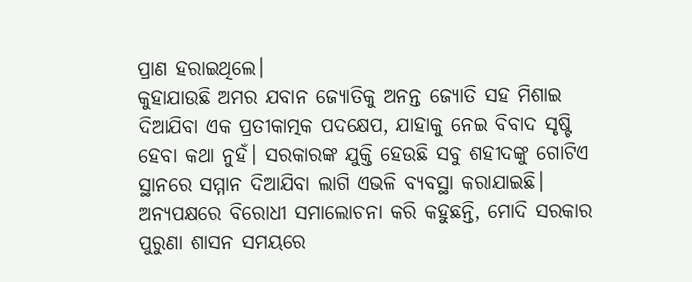ପ୍ରାଣ ହରାଇଥିଲେ।
କୁହାଯାଉଛି ଅମର ଯବାନ ଜ୍ୟୋତିକୁ ଅନନ୍ତ ଜ୍ୟୋତି ସହ ମିଶାଇ ଦିଆଯିବା ଏକ ପ୍ରତୀକାତ୍ମକ ପଦକ୍ଷେପ, ଯାହାକୁ ନେଇ ବିବାଦ ସୃଷ୍ଟି ହେବା କଥା ନୁହଁ। ସରକାରଙ୍କ ଯୁକ୍ତି ହେଉଛି ସବୁ ଶହୀଦଙ୍କୁ ଗୋଟିଏ ସ୍ଥାନରେ ସମ୍ମାନ ଦିଆଯିବା ଲାଗି ଏଭଳି ବ୍ୟବସ୍ଥା କରାଯାଇଛି। ଅନ୍ୟପକ୍ଷରେ ବିରୋଧୀ ସମାଲୋଚନା କରି କହୁଛନ୍ତି, ମୋଦି ସରକାର ପୁରୁଣା ଶାସନ ସମୟରେ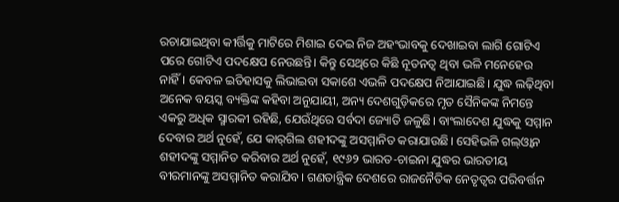ରଚାଯାଇଥିବା କୀର୍ତ୍ତିକୁ ମାଟିରେ ମିଶାଇ ଦେଇ ନିଜ ଅହଂଭାବକୁ ଦେଖାଇବା ଲାଗି ଗୋଟିଏ ପରେ ଗୋଟିଏ ପଦକ୍ଷେପ ନେଉଛନ୍ତି। କିନ୍ତୁ ସେଥିରେ କିଛି ନୂତନତ୍ୱ ଥିବା ଭଳି ମନେହେଉ ନାହିଁ। କେବଳ ଇତିହାସକୁ ଲିଭାଇବା ସକାଶେ ଏଭଳି ପଦକ୍ଷେପ ନିଆଯାଇଛି। ଯୁଦ୍ଧ ଲଢ଼ିଥିବା ଅନେକ ବୟସ୍କ ବ୍ୟକ୍ତିଙ୍କ କହିବା ଅନୁଯାୟୀ, ଅନ୍ୟ ଦେଶଗୁଡ଼ିକରେ ମୃତ ସୈନିକଙ୍କ ନିମନ୍ତେ ଏକରୁ ଅଧିକ ସ୍ମାରକୀ ରହିଛି, ଯେଉଁଥିରେ ସର୍ବଦା ଜ୍ୟୋତି ଜଳୁଛି। ବାଂଲାଦେଶ ଯୁଦ୍ଧକୁ ସମ୍ମାନ ଦେବାର ଅର୍ଥ ନୁହେଁ, ଯେ କାର୍‌ଗିଲ ଶହୀଦଙ୍କୁ ଅସମ୍ମାନିତ କରାଯାଉଛି। ସେହିଭଳି ଗଲ୍‌ଓ୍ବାନ ଶହୀଦଙ୍କୁ ସମ୍ମାନିତ କରିବାର ଅର୍ଥ ନୁହେଁ, ୧୯୬୨ ଭାରତ-ଚାଇନା ଯୁଦ୍ଧର ଭାରତୀୟ ବୀରମାନଙ୍କୁ ଅସମ୍ମାନିତ କରାଯିବ। ଗଣତାନ୍ତ୍ରିକ ଦେଶରେ ରାଜନୈତିକ ନେତୃତ୍ୱର ପରିବର୍ତ୍ତନ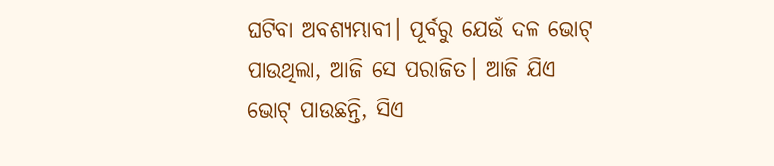ଘଟିବା ଅବଶ୍ୟମ୍ଭାବୀ। ପୂର୍ବରୁ ଯେଉଁ ଦଳ ଭୋଟ୍‌ ପାଉଥିଲା, ଆଜି ସେ ପରାଜିତ। ଆଜି ଯିଏ ଭୋଟ୍‌ ପାଉଛନ୍ତି, ସିଏ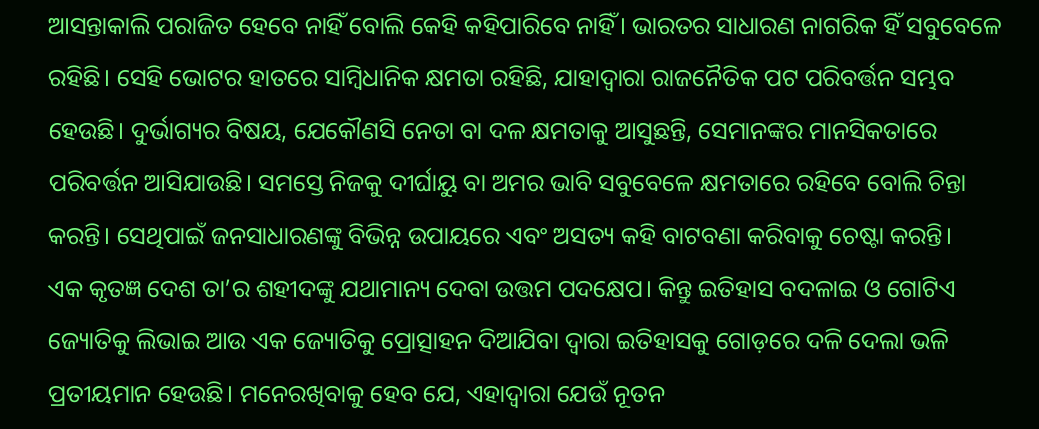ଆସନ୍ତାକାଲି ପରାଜିତ ହେବେ ନାହିଁ ବୋଲି କେହି କହିପାରିବେ ନାହିଁ। ଭାରତର ସାଧାରଣ ନାଗରିକ ହିଁ ସବୁବେଳେ ରହିଛି। ସେହି ଭୋଟର ହାତରେ ସାମ୍ବିଧାନିକ କ୍ଷମତା ରହିଛି, ଯାହାଦ୍ୱାରା ରାଜନୈତିକ ପଟ ପରିବର୍ତ୍ତନ ସମ୍ଭବ ହେଉଛି। ଦୁର୍ଭାଗ୍ୟର ବିଷୟ, ଯେକୌଣସି ନେତା ବା ଦଳ କ୍ଷମତାକୁ ଆସୁଛନ୍ତି, ସେମାନଙ୍କର ମାନସିକତାରେ ପରିବର୍ତ୍ତନ ଆସିଯାଉଛି। ସମସ୍ତେ ନିଜକୁ ଦୀର୍ଘାୟୁ ବା ଅମର ଭାବି ସବୁବେଳେ କ୍ଷମତାରେ ରହିବେ ବୋଲି ଚିନ୍ତା କରନ୍ତି। ସେଥିପାଇଁ ଜନସାଧାରଣଙ୍କୁ ବିଭିନ୍ନ ଉପାୟରେ ଏବଂ ଅସତ୍ୟ କହି ବାଟବଣା କରିବାକୁ ଚେଷ୍ଟା କରନ୍ତି।
ଏକ କୃତଜ୍ଞ ଦେଶ ତା’ର ଶହୀଦଙ୍କୁ ଯଥାମାନ୍ୟ ଦେବା ଉତ୍ତମ ପଦକ୍ଷେପ। କିନ୍ତୁ ଇତିହାସ ବଦଳାଇ ଓ ଗୋଟିଏ ଜ୍ୟୋତିକୁ ଲିଭାଇ ଆଉ ଏକ ଜ୍ୟୋତିକୁ ପ୍ରୋତ୍ସାହନ ଦିଆଯିବା ଦ୍ୱାରା ଇତିହାସକୁ ଗୋଡ଼ରେ ଦଳି ଦେଲା ଭଳି ପ୍ରତୀୟମାନ ହେଉଛି। ମନେରଖିବାକୁ ହେବ ଯେ, ଏହାଦ୍ୱାରା ଯେଉଁ ନୂତନ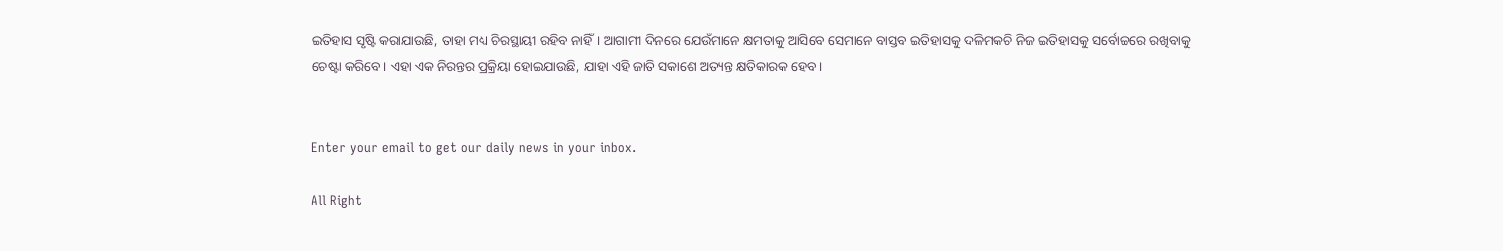ଇତିହାସ ସୃଷ୍ଟି କରାଯାଉଛି, ତାହା ମଧ୍ୟ ଚିରସ୍ଥାୟୀ ରହିବ ନାହିଁ। ଆଗାମୀ ଦିନରେ ଯେଉଁମାନେ କ୍ଷମତାକୁ ଆସିବେ ସେମାନେ ବାସ୍ତବ ଇତିହାସକୁ ଦଳିମକଚି ନିଜ ଇତିହାସକୁ ସର୍ବୋଚ୍ଚରେ ରଖିବାକୁ ଚେଷ୍ଟା କରିବେ। ଏହା ଏକ ନିରନ୍ତର ପ୍ରକ୍ରିୟା ହୋଇଯାଉଛି, ଯାହା ଏହି ଜାତି ସକାଶେ ଅତ୍ୟନ୍ତ କ୍ଷତିକାରକ ହେବ।


Enter your email to get our daily news in your inbox.

All Right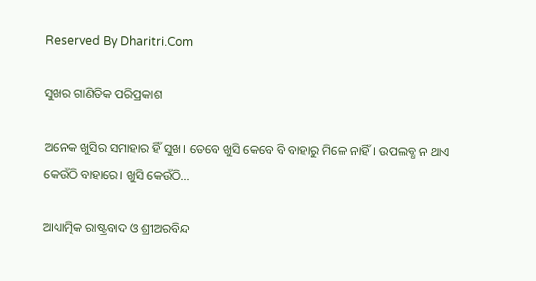Reserved By Dharitri.Com

ସୁଖର ଗାଣିତିକ ପରିପ୍ରକାଶ

ଅନେକ ଖୁସିର ସମାହାର ହିଁ ସୁଖ। ତେବେ ଖୁସି କେବେ ବି ବାହାରୁ ମିଳେ ନାହିଁ। ଉପଲବ୍ଧ ନ ଥାଏ କେଉଁଠି ବାହାରେ। ଖୁସି କେଉଁଠି...

ଆଧ୍ୟାତ୍ମିକ ରାଷ୍ଟ୍ରବାଦ ଓ ଶ୍ରୀଅରବିନ୍ଦ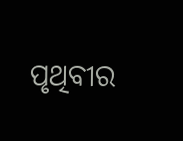ପୃଥିବୀର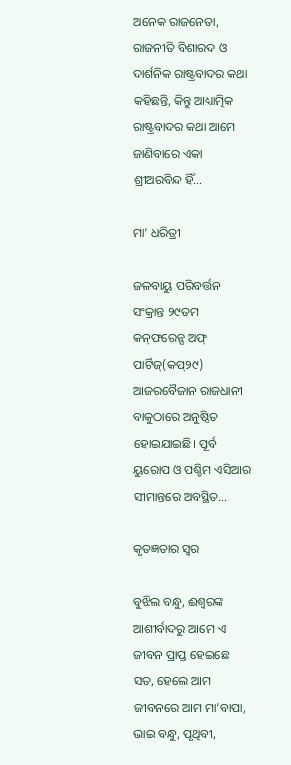ଅନେକ ରାଜନେତା, ରାଜନୀତି ବିଶାରଦ ଓ ଦାର୍ଶନିକ ରାଷ୍ଟ୍ରବାଦର କଥା କହିଛନ୍ତି, କିନ୍ତୁ ଆଧ୍ୟାତ୍ମିକ ରାଷ୍ଟ୍ରବାଦର କଥା ଆମେ ଜାଣିବାରେ ଏକା ଶ୍ରୀଅରବିନ୍ଦ ହିଁ...

ମା’ ଧରିତ୍ରୀ

ଜଳବାୟୁ ପରିବର୍ତ୍ତନ ସଂକ୍ରାନ୍ତ ୨୯ତମ କନ୍‌ଫରେନ୍ସ ଅଫ୍‌ ପାର୍ଟିଜ୍‌(କପ୍‌୨୯) ଆଜରବୈଜାନ ରାଜଧାନୀ ବାକୁଠାରେ ଅନୁଷ୍ଠିତ ହୋଇଯାଇଛି। ପୂର୍ବ ୟୁରୋପ ଓ ପଶ୍ଚିମ ଏସିଆର ସୀମାନ୍ତରେ ଅବସ୍ଥିତ...

କୃତଜ୍ଞତାର ସ୍ବର

ବୁଝିଲ ବନ୍ଧୁ, ଈଶ୍ବରଙ୍କ ଆଶୀର୍ବାଦରୁ ଆମେ ଏ ଜୀବନ ପ୍ରାପ୍ତ ହେଇଛେ ସତ, ହେଲେ ଆମ ଜୀବନରେ ଆମ ମା’ବାପା, ଭାଇ ବନ୍ଧୁ, ପୃଥିବୀ,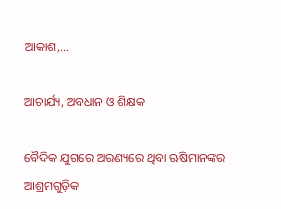ଆକାଶ,...

ଆଚାର୍ଯ୍ୟ, ଅବଧାନ ଓ ଶିକ୍ଷକ

ବୈଦିକ ଯୁଗରେ ଅରଣ୍ୟରେ ଥିବା ଋଷିମାନଙ୍କର ଆଶ୍ରମଗୁଡ଼ିକ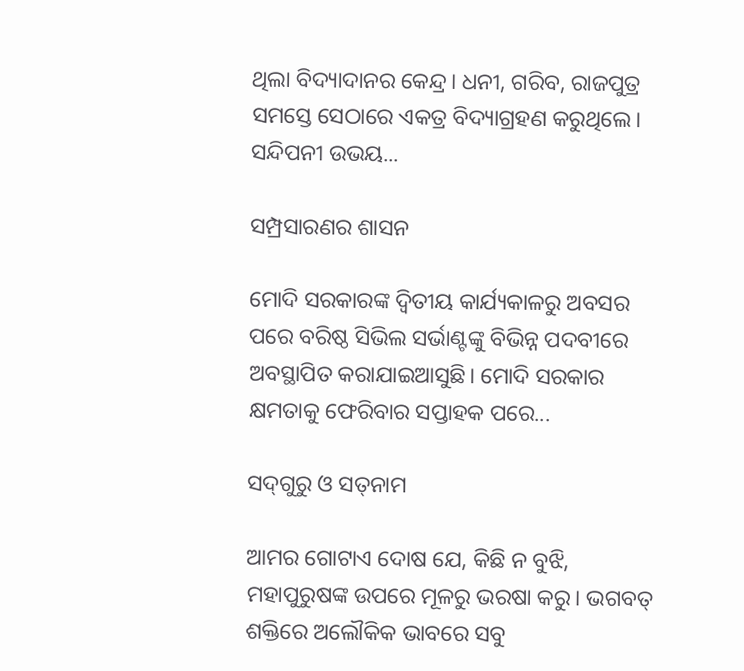ଥିଲା ବିଦ୍ୟାଦାନର କେନ୍ଦ୍ର। ଧନୀ, ଗରିବ, ରାଜପୁତ୍ର ସମସ୍ତେ ସେଠାରେ ଏକତ୍ର ବିଦ୍ୟାଗ୍ରହଣ କରୁଥିଲେ। ସନ୍ଦିପନୀ ଉଭୟ...

ସମ୍ପ୍ରସାରଣର ଶାସନ

ମୋଦି ସରକାରଙ୍କ ଦ୍ୱିତୀୟ କାର୍ଯ୍ୟକାଳରୁ ଅବସର ପରେ ବରିଷ୍ଠ ସିଭିଲ ସର୍ଭାଣ୍ଟଙ୍କୁ ବିଭିନ୍ନ ପଦବୀରେ ଅବସ୍ଥାପିତ କରାଯାଇଆସୁଛି। ମୋଦି ସରକାର କ୍ଷମତାକୁ ଫେରିବାର ସପ୍ତାହକ ପରେ...

ସଦ୍‌ଗୁରୁ ଓ ସତ୍‌ନାମ

ଆମର ଗୋଟାଏ ଦୋଷ ଯେ, କିଛି ନ ବୁଝି, ମହାପୁରୁଷଙ୍କ ଉପରେ ମୂଳରୁ ଭରଷା କରୁ। ଭଗବତ୍‌ ଶକ୍ତିରେ ଅଲୌକିକ ଭାବରେ ସବୁ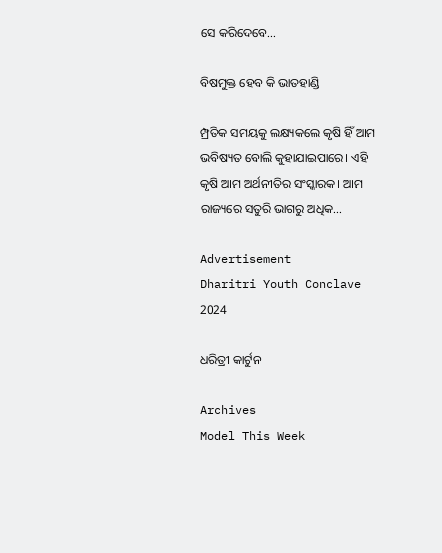ସେ କରିଦେବେ...

ବିଷମୁକ୍ତ ହେବ କି ଭାତହାଣ୍ଡି

ମ୍ପ୍ରତିକ ସମୟକୁ ଲକ୍ଷ୍ୟକଲେ କୃଷି ହିଁ ଆମ ଭବିଷ୍ୟତ ବୋଲି କୁହାଯାଇପାରେ। ଏହି କୃଷି ଆମ ଅର୍ଥନୀତିର ସଂସ୍କାରକ। ଆମ ରାଜ୍ୟରେ ସତୁରି ଭାଗରୁ ଅଧିକ...

Advertisement
Dharitri Youth Conclave 2024

ଧରିତ୍ରୀ କାର୍ଟୁନ

Archives
Model This Week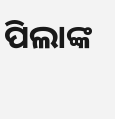ପିଲାଙ୍କ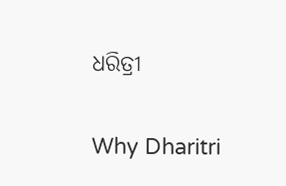ଧରିତ୍ରୀ

Why Dharitri